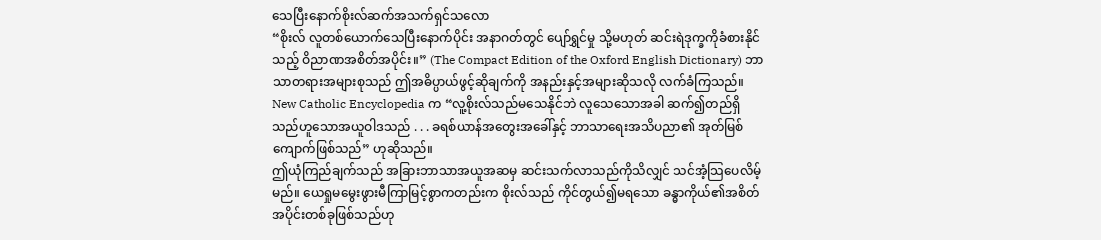သေပြီးနောက်စိုးလ်ဆက်အသက်ရှင်သလော
“စိုးလ် လူတစ်ယောက်သေပြီးနောက်ပိုင်း အနာဂတ်တွင် ပျော်ရွှင်မှု သို့မဟုတ် ဆင်းရဲဒုက္ခကိုခံစားနိုင်သည့် ဝိညာဏအစိတ်အပိုင်း။” (The Compact Edition of the Oxford English Dictionary) ဘာသာတရားအများစုသည် ဤအဓိပ္ပာယ်ဖွင့်ဆိုချက်ကို အနည်းနှင့်အများဆိုသလို လက်ခံကြသည်။ New Catholic Encyclopedia က “လူ့စိုးလ်သည်မသေနိုင်ဘဲ လူသေသောအခါ ဆက်၍တည်ရှိသည်ဟူသောအယူဝါဒသည် . . . ခရစ်ယာန်အတွေးအခေါ်နှင့် ဘာသာရေးအသိပညာ၏ အုတ်မြစ်ကျောက်ဖြစ်သည်” ဟုဆိုသည်။
ဤယုံကြည်ချက်သည် အခြားဘာသာအယူအဆမှ ဆင်းသက်လာသည်ကိုသိလျှင် သင်အံ့သြပေလိမ့်မည်။ ယေရှုမမွေးဖွားမီကြာမြင့်စွာကတည်းက စိုးလ်သည် ကိုင်တွယ်၍မရသော ခန္ဓာကိုယ်၏အစိတ်အပိုင်းတစ်ခုဖြစ်သည်ဟု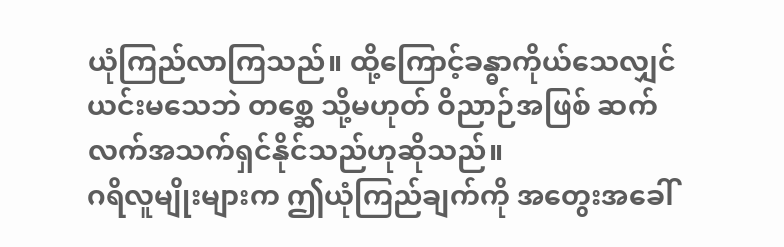ယုံကြည်လာကြသည်။ ထို့ကြောင့်ခန္ဓာကိုယ်သေလျှင် ယင်းမသေဘဲ တစ္ဆေ သို့မဟုတ် ဝိညာဉ်အဖြစ် ဆက်လက်အသက်ရှင်နိုင်သည်ဟုဆိုသည်။
ဂရိလူမျိုးများက ဤယုံကြည်ချက်ကို အတွေးအခေါ်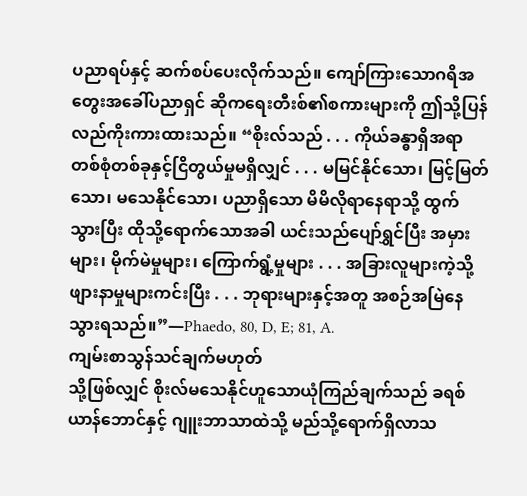ပညာရပ်နှင့် ဆက်စပ်ပေးလိုက်သည်။ ကျော်ကြားသောဂရိအတွေးအခေါ်ပညာရှင် ဆိုကရေးတီးစ်၏စကားများကို ဤသို့ပြန်လည်ကိုးကားထားသည်။ “စိုးလ်သည် . . . ကိုယ်ခန္ဓာရှိအရာတစ်စုံတစ်ခုနှင့်ငြိတွယ်မှုမရှိလျှင် . . . မမြင်နိုင်သော၊ မြင့်မြတ်သော၊ မသေနိုင်သော၊ ပညာရှိသော မိမိလိုရာနေရာသို့ ထွက်သွားပြီး ထိုသို့ရောက်သောအခါ ယင်းသည်ပျော်ရွှင်ပြီး အမှားများ၊ မိုက်မဲမှုများ၊ ကြောက်ရွံ့မှုများ . . . အခြားလူများကဲ့သို့ဖျားနာမှုများကင်းပြီး . . . ဘုရားများနှင့်အတူ အစဉ်အမြဲနေသွားရသည်။”—Phaedo, 80, D, E; 81, A.
ကျမ်းစာသွန်သင်ချက်မဟုတ်
သို့ဖြစ်လျှင် စိုးလ်မသေနိုင်ဟူသောယုံကြည်ချက်သည် ခရစ်ယာန်ဘောင်နှင့် ဂျူးဘာသာထဲသို့ မည်သို့ရောက်ရှိလာသ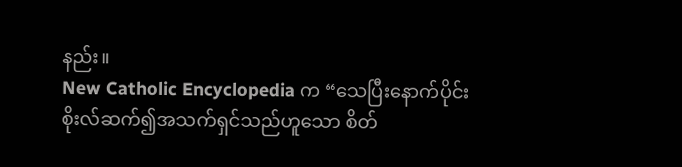နည်း။
New Catholic Encyclopedia က “သေပြီးနောက်ပိုင်း စိုးလ်ဆက်၍အသက်ရှင်သည်ဟူသော စိတ်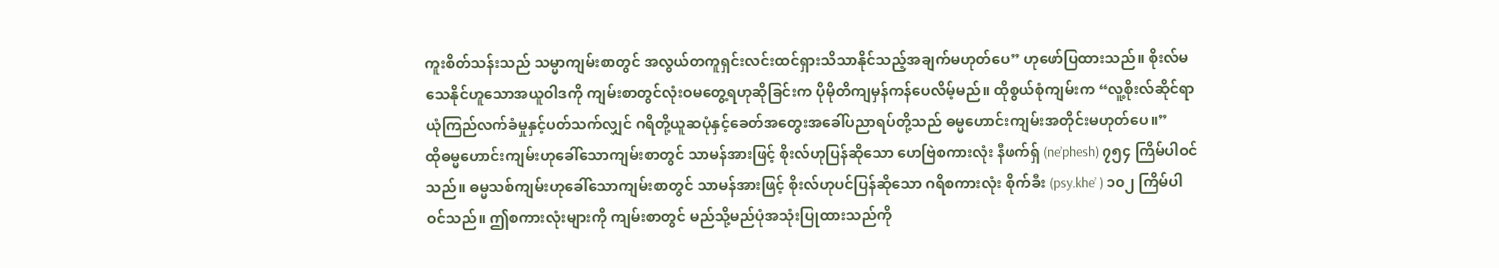ကူးစိတ်သန်းသည် သမ္မာကျမ်းစာတွင် အလွယ်တကူရှင်းလင်းထင်ရှားသိသာနိုင်သည့်အချက်မဟုတ်ပေ” ဟုဖော်ပြထားသည်။ စိုးလ်မသေနိုင်ဟူသောအယူဝါဒကို ကျမ်းစာတွင်လုံးဝမတွေ့ရဟုဆိုခြင်းက ပိုမိုတိကျမှန်ကန်ပေလိမ့်မည်။ ထိုစွယ်စုံကျမ်းက “လူ့စိုးလ်ဆိုင်ရာယုံကြည်လက်ခံမှုနှင့်ပတ်သက်လျှင် ဂရိတို့ယူဆပုံနှင့်ခေတ်အတွေးအခေါ်ပညာရပ်တို့သည် ဓမ္မဟောင်းကျမ်းအတိုင်းမဟုတ်ပေ။”
ထိုဓမ္မဟောင်းကျမ်းဟုခေါ်သောကျမ်းစာတွင် သာမန်အားဖြင့် စိုးလ်ဟုပြန်ဆိုသော ဟေဗြဲစကားလုံး နီဖက်ရှ် (ne’phesh) ၇၅၄ ကြိမ်ပါဝင်သည်။ ဓမ္မသစ်ကျမ်းဟုခေါ်သောကျမ်းစာတွင် သာမန်အားဖြင့် စိုးလ်ဟုပင်ပြန်ဆိုသော ဂရိစကားလုံး စိုက်ခီး (psy.khe’ ) ၁၀၂ ကြိမ်ပါဝင်သည်။ ဤစကားလုံးများကို ကျမ်းစာတွင် မည်သို့မည်ပုံအသုံးပြုထားသည်ကို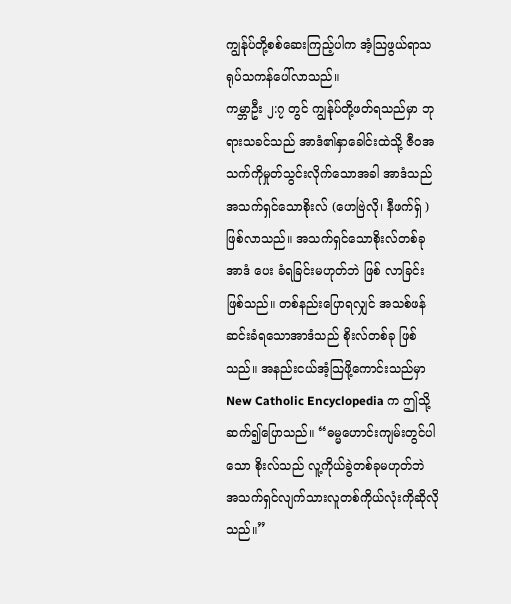ကျွန်ုပ်တို့စစ်ဆေးကြည့်ပါက အံ့သြဖွယ်ရာသရုပ်သကန်ပေါ်လာသည်။
ကမ္ဘာဦး ၂:၇ တွင် ကျွန်ုပ်တို့ဖတ်ရသည်မှာ ဘုရားသခင်သည် အာဒံ၏နှာခေါင်းထဲသို့ ဇီဝအသက်ကိုမှုတ်သွင်းလိုက်သောအခါ အာဒံသည်အသက်ရှင်သောစိုးလ် (ဟေဗြဲလို၊ နီဖက်ရှ် ) ဖြစ်လာသည်။ အသက်ရှင်သောစိုးလ်တစ်ခုအာဒံ ပေး ခံရခြင်းမဟုတ်ဘဲ ဖြစ် လာခြင်းဖြစ်သည်။ တစ်နည်းပြောရလျှင် အသစ်ဖန်ဆင်းခံရသောအာဒံသည် စိုးလ်တစ်ခု ဖြစ် သည်။ အနည်းငယ်အံ့သြဖို့ကောင်းသည်မှာ New Catholic Encyclopedia က ဤသို့ဆက်၍ပြောသည်။ “ဓမ္မဟောင်းကျမ်းတွင်ပါသော စိုးလ်သည် လူ့ကိုယ်ခွဲတစ်ခုမဟုတ်ဘဲ အသက်ရှင်လျက်သားလူတစ်ကိုယ်လုံးကိုဆိုလိုသည်။”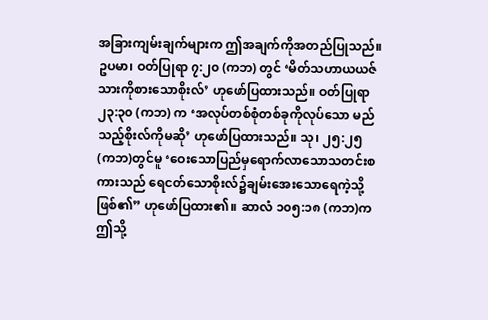အခြားကျမ်းချက်များက ဤအချက်ကိုအတည်ပြုသည်။ ဥပမာ၊ ဝတ်ပြုရာ ၇:၂၀ (ကဘ) တွင် ‘မိတ်သဟာယယဇ်သားကိုစားသောစိုးလ်’ ဟုဖော်ပြထားသည်။ ဝတ်ပြုရာ ၂၃:၃၀ (ကဘ) က ‘အလုပ်တစ်စုံတစ်ခုကိုလုပ်သော မည်သည့်စိုးလ်ကိုမဆို’ ဟုဖော်ပြထားသည်။ သု၊ ၂၅:၂၅ (ကဘ)တွင်မူ ‘ဝေးသောပြည်မှရောက်လာသောသတင်းစကားသည် ရေငတ်သောစိုးလ်၌ချမ်းအေးသောရေကဲ့သို့ဖြစ်၏” ဟုဖော်ပြထား၏။ ဆာလံ ၁၀၅:၁၈ (ကဘ)က ဤသို့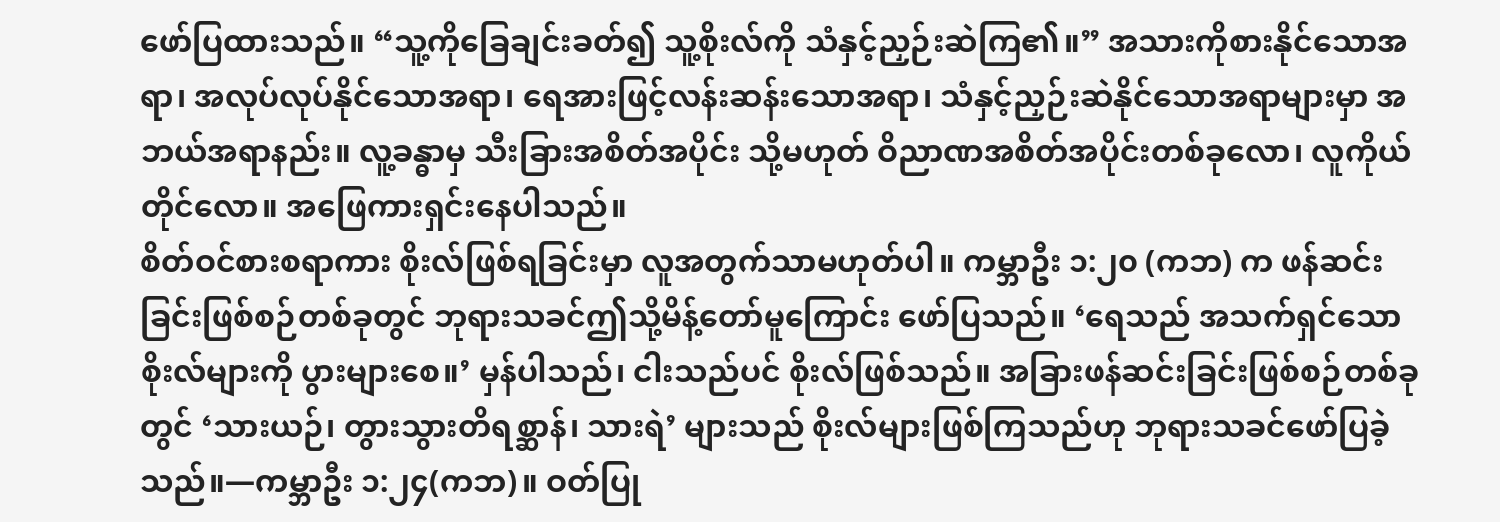ဖော်ပြထားသည်။ “သူ့ကိုခြေချင်းခတ်၍ သူ့စိုးလ်ကို သံနှင့်ညှဉ်းဆဲကြ၏။” အသားကိုစားနိုင်သောအရာ၊ အလုပ်လုပ်နိုင်သောအရာ၊ ရေအားဖြင့်လန်းဆန်းသောအရာ၊ သံနှင့်ညှဉ်းဆဲနိုင်သောအရာများမှာ အဘယ်အရာနည်း။ လူ့ခန္ဓာမှ သီးခြားအစိတ်အပိုင်း သို့မဟုတ် ဝိညာဏအစိတ်အပိုင်းတစ်ခုလော၊ လူကိုယ်တိုင်လော။ အဖြေကားရှင်းနေပါသည်။
စိတ်ဝင်စားစရာကား စိုးလ်ဖြစ်ရခြင်းမှာ လူအတွက်သာမဟုတ်ပါ။ ကမ္ဘာဦး ၁:၂၀ (ကဘ) က ဖန်ဆင်းခြင်းဖြစ်စဉ်တစ်ခုတွင် ဘုရားသခင်ဤသို့မိန့်တော်မူကြောင်း ဖော်ပြသည်။ ‘ရေသည် အသက်ရှင်သောစိုးလ်များကို ပွားများစေ။’ မှန်ပါသည်၊ ငါးသည်ပင် စိုးလ်ဖြစ်သည်။ အခြားဖန်ဆင်းခြင်းဖြစ်စဉ်တစ်ခုတွင် ‘သားယဉ်၊ တွားသွားတိရစ္ဆာန်၊ သားရဲ’ များသည် စိုးလ်များဖြစ်ကြသည်ဟု ဘုရားသခင်ဖော်ပြခဲ့သည်။—ကမ္ဘာဦး ၁:၂၄(ကဘ)။ ဝတ်ပြု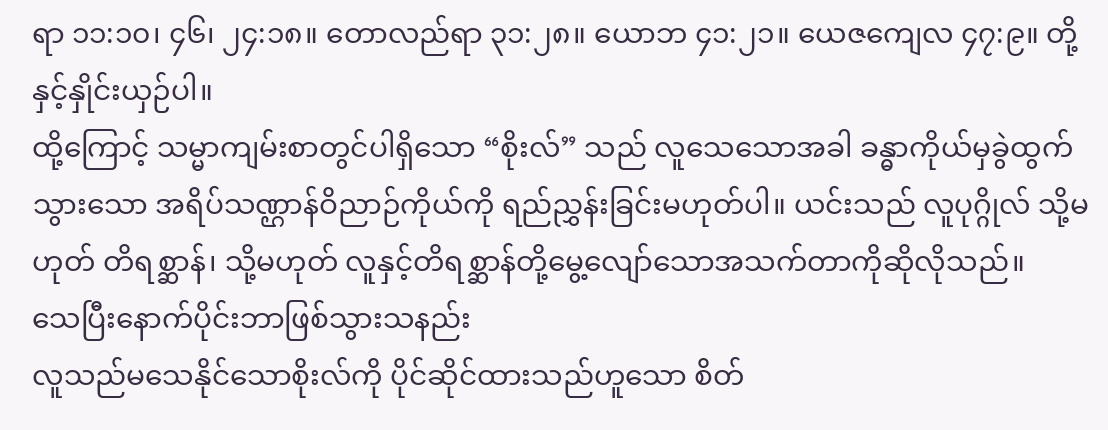ရာ ၁၁:၁၀၊ ၄၆၊ ၂၄:၁၈။ တောလည်ရာ ၃၁:၂၈။ ယောဘ ၄၁:၂၁။ ယေဇကျေလ ၄၇:၉။ တို့နှင့်နှိုင်းယှဉ်ပါ။
ထို့ကြောင့် သမ္မာကျမ်းစာတွင်ပါရှိသော “စိုးလ်” သည် လူသေသောအခါ ခန္ဓာကိုယ်မှခွဲထွက်သွားသော အရိပ်သဏ္ဌာန်ဝိညာဉ်ကိုယ်ကို ရည်ညွှန်းခြင်းမဟုတ်ပါ။ ယင်းသည် လူပုဂ္ဂိုလ် သို့မဟုတ် တိရစ္ဆာန်၊ သို့မဟုတ် လူနှင့်တိရစ္ဆာန်တို့မွေ့လျော်သောအသက်တာကိုဆိုလိုသည်။
သေပြီးနောက်ပိုင်းဘာဖြစ်သွားသနည်း
လူသည်မသေနိုင်သောစိုးလ်ကို ပိုင်ဆိုင်ထားသည်ဟူသော စိတ်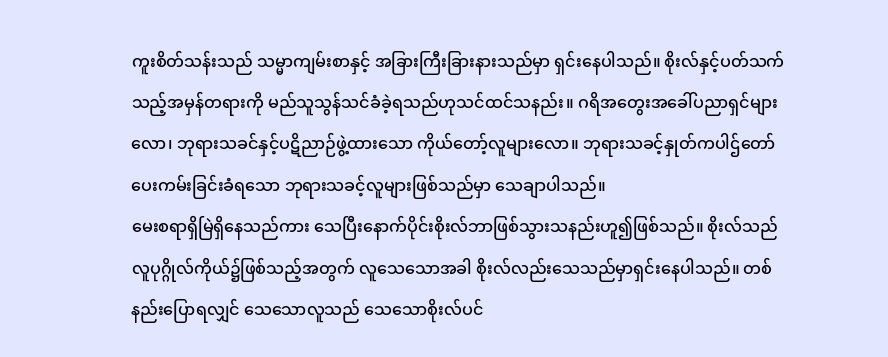ကူးစိတ်သန်းသည် သမ္မာကျမ်းစာနှင့် အခြားကြီးခြားနားသည်မှာ ရှင်းနေပါသည်။ စိုးလ်နှင့်ပတ်သက်သည့်အမှန်တရားကို မည်သူသွန်သင်ခံခဲ့ရသည်ဟုသင်ထင်သနည်း။ ဂရိအတွေးအခေါ်ပညာရှင်များလော၊ ဘုရားသခင်နှင့်ပဋိညာဉ်ဖွဲ့ထားသော ကိုယ်တော့်လူများလော။ ဘုရားသခင့်နှုတ်ကပါဌ်တော်ပေးကမ်းခြင်းခံရသော ဘုရားသခင့်လူများဖြစ်သည်မှာ သေချာပါသည်။
မေးစရာရှိမြဲရှိနေသည်ကား သေပြီးနောက်ပိုင်းစိုးလ်ဘာဖြစ်သွားသနည်းဟူ၍ဖြစ်သည်။ စိုးလ်သည် လူပုဂ္ဂိုလ်ကိုယ်၌ဖြစ်သည့်အတွက် လူသေသောအခါ စိုးလ်လည်းသေသည်မှာရှင်းနေပါသည်။ တစ်နည်းပြောရလျှင် သေသောလူသည် သေသောစိုးလ်ပင်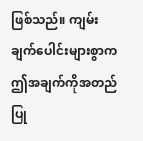ဖြစ်သည်။ ကျမ်းချက်ပေါင်းများစွာက ဤအချက်ကိုအတည်ပြု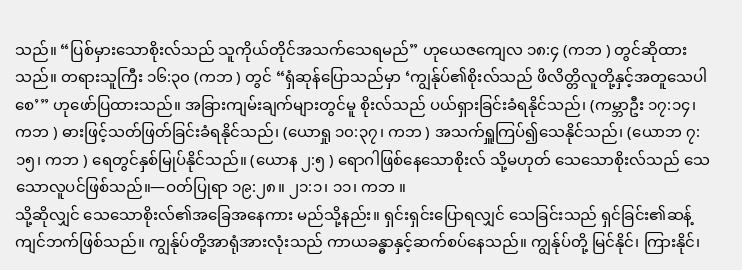သည်။ “ပြစ်မှားသောစိုးလ်သည် သူကိုယ်တိုင်အသက်သေရမည်” ဟုယေဇကျေလ ၁၈:၄ (ကဘ ) တွင်ဆိုထားသည်။ တရားသူကြီး ၁၆:၃၀ (ကဘ ) တွင် “ရှံဆုန်ပြောသည်မှာ ‘ကျွန်ုပ်၏စိုးလ်သည် ဖိလိတ္တိလူတို့နှင့်အတူသေပါစေ’” ဟုဖော်ပြထားသည်။ အခြားကျမ်းချက်များတွင်မူ စိုးလ်သည် ပယ်ရှားခြင်းခံရနိုင်သည်၊ (ကမ္ဘာဦး ၁၇:၁၄၊ ကဘ ) ဓားဖြင့်သတ်ဖြတ်ခြင်းခံရနိုင်သည်၊ (ယောရှု ၁၀:၃၇၊ ကဘ ) အသက်ရှူကြပ်၍သေနိုင်သည်၊ (ယောဘ ၇:၁၅၊ ကဘ ) ရေတွင်နှစ်မြုပ်နိုင်သည်။ (ယောန ၂:၅ ) ရောဂါဖြစ်နေသောစိုးလ် သို့မဟုတ် သေသောစိုးလ်သည် သေသောလူပင်ဖြစ်သည်။—ဝတ်ပြုရာ ၁၉:၂၈။ ၂၁:၁၊ ၁၁၊ ကဘ ။
သို့ဆိုလျှင် သေသောစိုးလ်၏အခြေအနေကား မည်သို့နည်း။ ရှင်းရှင်းပြောရလျှင် သေခြင်းသည် ရှင်ခြင်း၏ဆန့်ကျင်ဘက်ဖြစ်သည်။ ကျွန်ုပ်တို့အာရုံအားလုံးသည် ကာယခန္ဓာနှင့်ဆက်စပ်နေသည်။ ကျွန်ုပ်တို့ မြင်နိုင်၊ ကြားနိုင်၊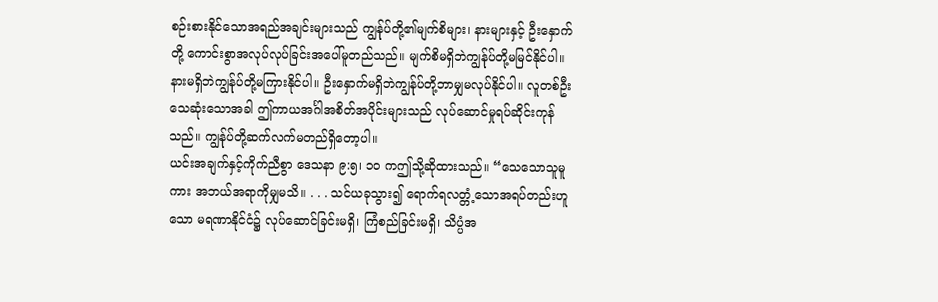စဉ်းစားနိုင်သောအရည်အချင်းများသည် ကျွန်ုပ်တို့၏မျက်စိများ၊ နားများနှင့် ဦးနှောက်တို့ ကောင်းစွာအလုပ်လုပ်ခြင်းအပေါ်မူတည်သည်။ မျက်စိမရှိဘဲကျွန်ုပ်တို့မမြင်နိုင်ပါ။ နားမရှိဘဲကျွန်ုပ်တို့မကြားနိုင်ပါ။ ဦးနှောက်မရှိဘဲကျွန်ုပ်တို့ဘာမျှမလုပ်နိုင်ပါ။ လူတစ်ဦးသေဆုံးသောအခါ ဤကာယအင်္ဂါအစိတ်အပိုင်းများသည် လုပ်ဆောင်မှုရပ်ဆိုင်းကုန်သည်။ ကျွန်ုပ်တို့ဆက်လက်မတည်ရှိတော့ပါ။
ယင်းအချက်နှင့်ကိုက်ညီစွာ ဒေသနာ ၉:၅၊ ၁၀ ကဤသို့ဆိုထားသည်။ “သေသောသူမူကား အဘယ်အရာကိုမျှမသိ။ . . . သင်ယခုသွား၍ ရောက်ရလတ္တံ့သောအရပ်တည်းဟူသော မရဏာနိုင်ငံ၌ လုပ်ဆောင်ခြင်းမရှိ၊ ကြံစည်ခြင်းမရှိ၊ သိပ္ပံအ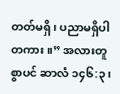တတ်မရှိ၊ ပညာမရှိပါတကား။” အလားတူစွာပင် ဆာလံ ၁၄၆:၃၊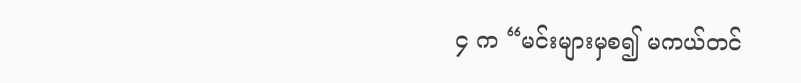၄ က “မင်းများမှစ၍ မကယ်တင်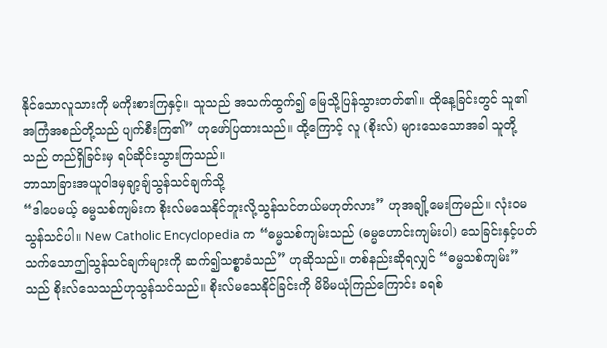နိုင်သောလူသားကို မကိုးစားကြနှင့်။ သူသည် အသက်ထွက်၍ မြေသို့ပြန်သွားတတ်၏။ ထိုနေ့ခြင်းတွင် သူ၏အကြံအစည်တို့သည် ပျက်စီးကြ၏” ဟုဖော်ပြထားသည်။ ထို့ကြောင့် လူ (စိုးလ်) များသေသောအခါ သူတို့သည် တည်ရှိခြင်းမှ ရပ်ဆိုင်းသွားကြသည်။
ဘာသာခြားအယူဝါဒမှချာ့ချ်သွန်သင်ချက်သို့
“ဒါပေမယ့် ဓမ္မသစ်ကျမ်းက စိုးလ်မသေနိုင်ဘူးလို့သွန်သင်တယ်မဟုတ်လား” ဟုအချို့မေးကြမည်။ လုံးဝမသွန်သင်ပါ။ New Catholic Encyclopedia က “ဓမ္မသစ်ကျမ်းသည် (ဓမ္မဟောင်းကျမ်းပါ) သေခြင်းနှင့်ပတ်သက်သောဤသွန်သင်ချက်များကို ဆက်၍သစ္စာခံသည်” ဟုဆိုသည်။ တစ်နည်းဆိုရလျှင် “ဓမ္မသစ်ကျမ်း” သည် စိုးလ်သေသည်ဟုသွန်သင်သည်။ စိုးလ်မသေနိုင်ခြင်းကို မိမိမယုံကြည်ကြောင်း ခရစ်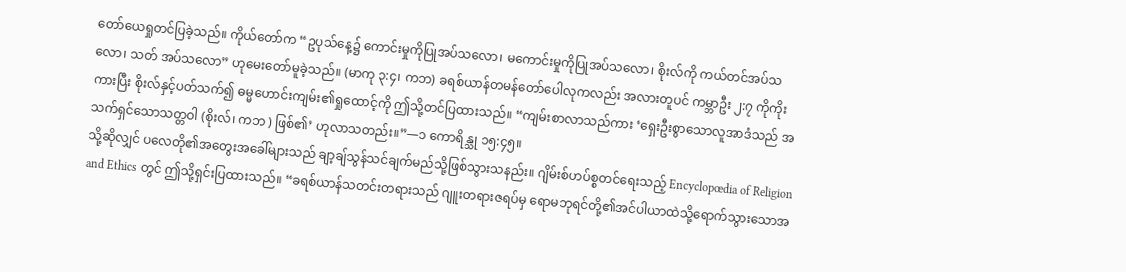တော်ယေရှုတင်ပြခဲ့သည်။ ကိုယ်တော်က “ဥပုသ်နေ့၌ ကောင်းမှုကိုပြုအပ်သလော၊ မကောင်းမှုကိုပြုအပ်သလော၊ စိုးလ်ကို ကယ်တင်အပ်သလော၊ သတ် အပ်သလော” ဟုမေးတော်မူခဲ့သည်။ (မာကု ၃:၄၊ ကဘ) ခရစ်ယာန်တမန်တော်ပေါလုကလည်း အလားတူပင် ကမ္ဘာဦး ၂:၇ ကိုကိုးကားပြီး စိုးလ်နှင့်ပတ်သက်၍ ဓမ္မဟောင်းကျမ်း၏ရှုထောင့်ကို ဤသို့တင်ပြထားသည်။ “ကျမ်းစာလာသည်ကား ‘ရှေးဦးစွာသောလူအာဒံသည် အသက်ရှင်သောသတ္တဝါ (စိုးလ်၊ ကဘ ) ဖြစ်၏’ ဟုလာသတည်း။”—၁ ကောရိန္သု ၁၅:၄၅။
သို့ဆိုလျှင် ပလေတို၏အတွေးအခေါ်များသည် ချာ့ချ်သွန်သင်ချက်မည်သို့ဖြစ်သွားသနည်း။ ဂျိမ်းစ်ဟပ်စ္စတင်ရေးသည့် Encyclopœdia of Religion and Ethics တွင် ဤသို့ရှင်းပြထားသည်။ “ခရစ်ယာန်သတင်းတရားသည် ဂျူးတရားဇရပ်မှ ရောမဘုရင်တို့၏အင်ပါယာထဲသို့ရောက်သွားသောအ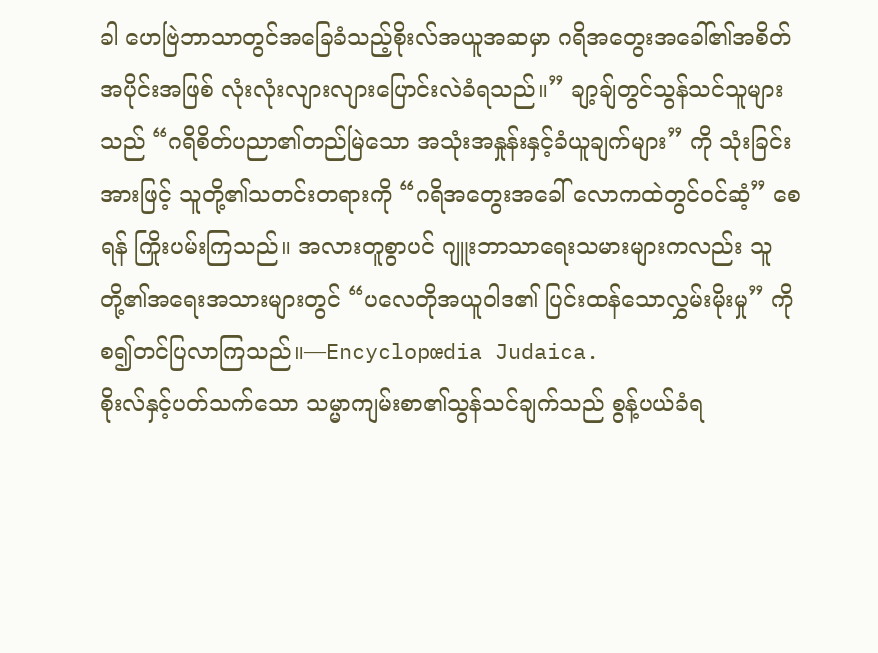ခါ ဟေဗြဲဘာသာတွင်အခြေခံသည့်စိုးလ်အယူအဆမှာ ဂရိအတွေးအခေါ်၏အစိတ်အပိုင်းအဖြစ် လုံးလုံးလျားလျားပြောင်းလဲခံရသည်။” ချာ့ချ်တွင်သွန်သင်သူများသည် “ဂရိစိတ်ပညာ၏တည်မြဲသော အသုံးအနှုန်းနှင့်ခံယူချက်များ” ကို သုံးခြင်းအားဖြင့် သူတို့၏သတင်းတရားကို “ဂရိအတွေးအခေါ် လောကထဲတွင်ဝင်ဆံ့” စေရန် ကြိုးပမ်းကြသည်။ အလားတူစွာပင် ဂျူးဘာသာရေးသမားများကလည်း သူတို့၏အရေးအသားများတွင် “ပလေတိုအယူဝါဒ၏ ပြင်းထန်သောလွှမ်းမိုးမှု” ကို စ၍တင်ပြလာကြသည်။—Encyclopœdia Judaica.
စိုးလ်နှင့်ပတ်သက်သော သမ္မာကျမ်းစာ၏သွန်သင်ချက်သည် စွန့်ပယ်ခံရ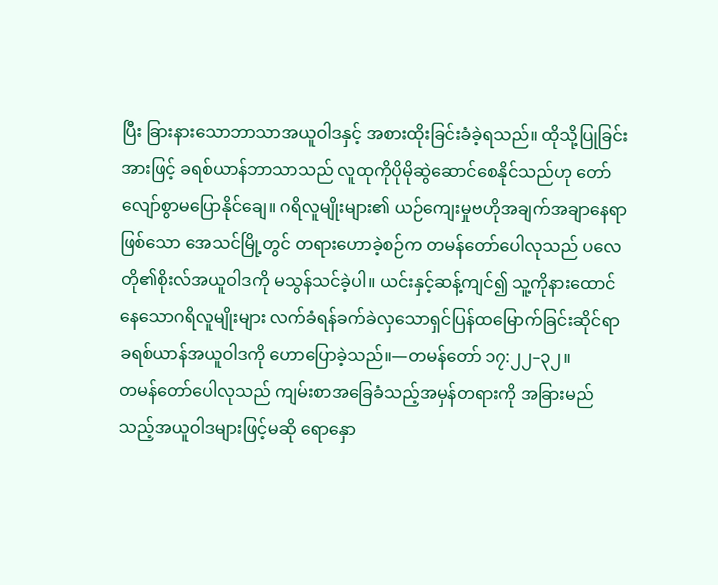ပြီး ခြားနားသောဘာသာအယူဝါဒနှင့် အစားထိုးခြင်းခံခဲ့ရသည်။ ထိုသို့ပြုခြင်းအားဖြင့် ခရစ်ယာန်ဘာသာသည် လူထုကိုပိုမိုဆွဲဆောင်စေနိုင်သည်ဟု တော်လျော်စွာမပြောနိုင်ချေ။ ဂရိလူမျိုးများ၏ ယဉ်ကျေးမှုဗဟိုအချက်အချာနေရာဖြစ်သော အေသင်မြို့တွင် တရားဟောခဲ့စဉ်က တမန်တော်ပေါလုသည် ပလေတို၏စိုးလ်အယူဝါဒကို မသွန်သင်ခဲ့ပါ။ ယင်းနှင့်ဆန့်ကျင်၍ သူ့ကိုနားထောင်နေသောဂရိလူမျိုးများ လက်ခံရန်ခက်ခဲလှသောရှင်ပြန်ထမြောက်ခြင်းဆိုင်ရာ ခရစ်ယာန်အယူဝါဒကို ဟောပြောခဲ့သည်။—တမန်တော် ၁၇:၂၂–၃၂။
တမန်တော်ပေါလုသည် ကျမ်းစာအခြေခံသည့်အမှန်တရားကို အခြားမည်သည့်အယူဝါဒများဖြင့်မဆို ရောနှော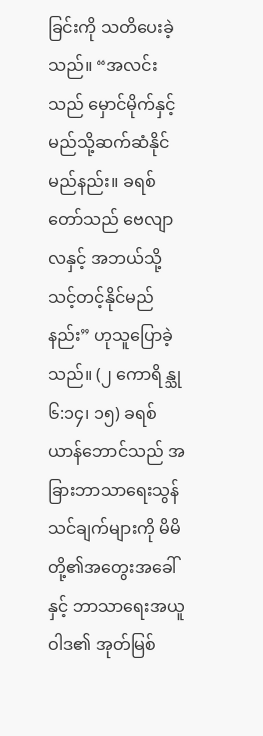ခြင်းကို သတိပေးခဲ့သည်။ “အလင်းသည် မှောင်မိုက်နှင့်မည်သို့ဆက်ဆံနိုင်မည်နည်း။ ခရစ်တော်သည် ဗေလျာလနှင့် အဘယ်သို့သင့်တင့်နိုင်မည်နည်း” ဟုသူပြောခဲ့သည်။ (၂ ကောရိန္သု ၆:၁၄၊ ၁၅) ခရစ်ယာန်ဘောင်သည် အခြားဘာသာရေးသွန်သင်ချက်များကို မိမိတို့၏အတွေးအခေါ်နှင့် ဘာသာရေးအယူဝါဒ၏ အုတ်မြစ်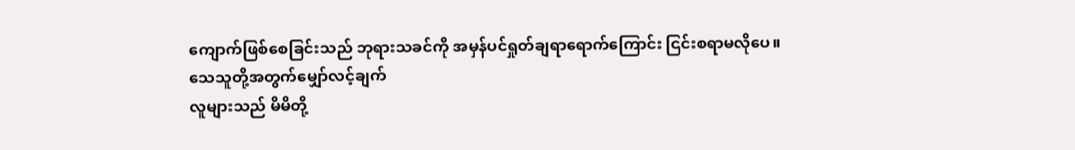ကျောက်ဖြစ်စေခြင်းသည် ဘုရားသခင်ကို အမှန်ပင်ရှုတ်ချရာရောက်ကြောင်း ငြင်းစရာမလိုပေ။
သေသူတို့အတွက်မျှော်လင့်ချက်
လူများသည် မိမိတို့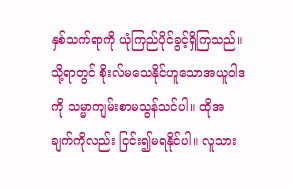နှစ်သက်ရာကို ယုံကြည်ပိုင်ခွင့်ရှိကြသည်။ သို့ရာတွင် စိုးလ်မသေနိုင်ဟူသောအယူဝါဒကို သမ္မာကျမ်းစာမသွန်သင်ပါ။ ထိုအချက်ကိုလည်း ငြင်း၍မရနိုင်ပါ။ လူသား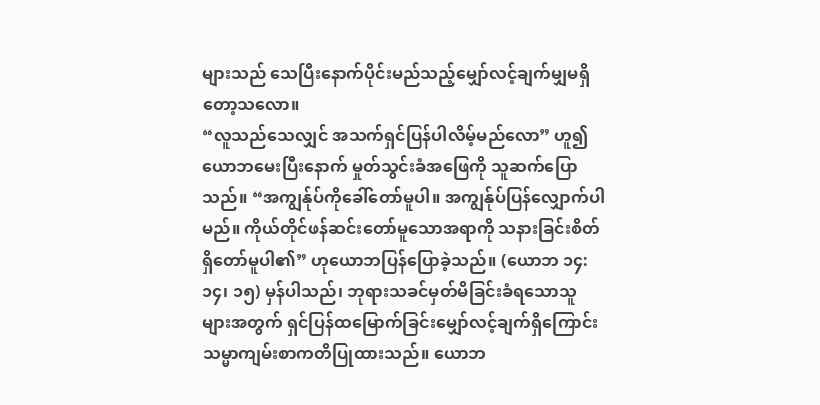များသည် သေပြီးနောက်ပိုင်းမည်သည့်မျှော်လင့်ချက်မျှမရှိတော့သလော။
“လူသည်သေလျှင် အသက်ရှင်ပြန်ပါလိမ့်မည်လော” ဟူ၍ယောဘမေးပြီးနောက် မှုတ်သွင်းခံအဖြေကို သူဆက်ပြောသည်။ “အကျွန်ုပ်ကိုခေါ်တော်မူပါ။ အကျွန်ုပ်ပြန်လျှောက်ပါမည်။ ကိုယ်တိုင်ဖန်ဆင်းတော်မူသောအရာကို သနားခြင်းစိတ်ရှိတော်မူပါ၏” ဟုယောဘပြန်ပြောခဲ့သည်။ (ယောဘ ၁၄:၁၄၊ ၁၅) မှန်ပါသည်၊ ဘုရားသခင်မှတ်မိခြင်းခံရသောသူများအတွက် ရှင်ပြန်ထမြောက်ခြင်းမျှော်လင့်ချက်ရှိကြောင်း သမ္မာကျမ်းစာကတိပြုထားသည်။ ယောဘ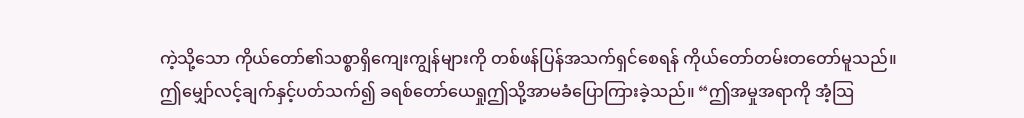ကဲ့သို့သော ကိုယ်တော်၏သစ္စာရှိကျေးကျွန်များကို တစ်ဖန်ပြန်အသက်ရှင်စေရန် ကိုယ်တော်တမ်းတတော်မူသည်။ ဤမျှော်လင့်ချက်နှင့်ပတ်သက်၍ ခရစ်တော်ယေရှုဤသို့အာမခံပြောကြားခဲ့သည်။ “ဤအမှုအရာကို အံ့သြ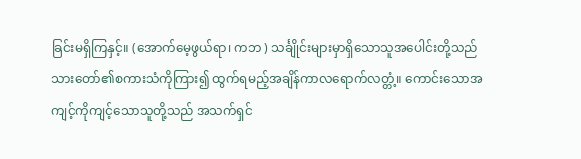ခြင်းမရှိကြနှင့်။ (အောက်မေ့ဖွယ်ရာ၊ ကဘ ) သင်္ချိုင်းများမှာရှိသောသူအပေါင်းတို့သည် သားတော်၏စကားသံကိုကြား၍ ထွက်ရမည့်အချိန်ကာလရောက်လတ္တံ့။ ကောင်းသောအကျင့်ကိုကျင့်သောသူတို့သည် အသက်ရှင်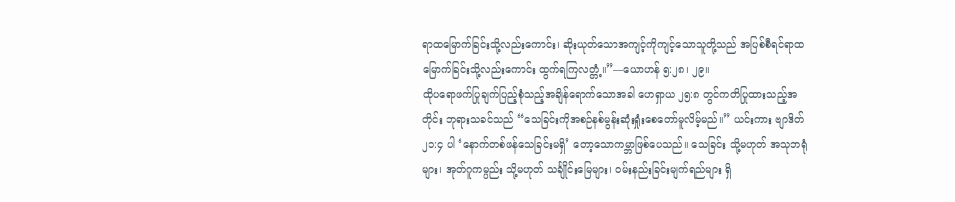ရာထမြောက်ခြင်းသို့လည်းကောင်း၊ ဆိုးယုတ်သောအကျင့်ကိုကျင့်သောသူတို့သည် အပြစ်စီရင်ရာထမြောက်ခြင်းသို့လည်းကောင်း ထွက်ရကြလတ္တံ့။”—ယောဟန် ၅:၂၈၊ ၂၉။
ထိုပရောဖက်ပြုချက်ပြည့်စုံသည့်အချိန်ရောက်သောအခါ ဟေရှာယ ၂၅:၈ တွင်ကတိပြုထားသည့်အတိုင်း ဘုရားသခင်သည် “သေခြင်းကိုအစဉ်နစ်မွန်းဆုံးရှုံးစေတော်မူလိမ့်မည်။” ယင်းကား ဗျာဒိတ် ၂၁:၄ ပါ ‘နောက်တစ်ဖန်သေခြင်းမရှိ’ တော့သောကမ္ဘာဖြစ်ပေသည်။ သေခြင်း သို့မဟုတ် အသုဘရုံများ၊ အုတ်ဂူကမ္ပည်း သို့မဟုတ် သင်္ချိုင်းမြေများ၊ ဝမ်းနည်းခြင်းမျက်ရည်များ ရှိ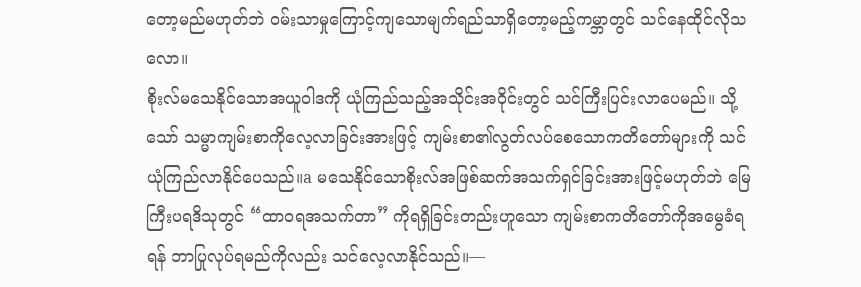တော့မည်မဟုတ်ဘဲ ဝမ်းသာမှုကြောင့်ကျသောမျက်ရည်သာရှိတော့မည့်ကမ္ဘာတွင် သင်နေထိုင်လိုသလော။
စိုးလ်မသေနိုင်သောအယူဝါဒကို ယုံကြည်သည့်အသိုင်းအဝိုင်းတွင် သင်ကြီးပြင်းလာပေမည်။ သို့သော် သမ္မာကျမ်းစာကိုလေ့လာခြင်းအားဖြင့် ကျမ်းစာ၏လွတ်လပ်စေသောကတိတော်များကို သင်ယုံကြည်လာနိုင်ပေသည်။a မသေနိုင်သောစိုးလ်အဖြစ်ဆက်အသက်ရှင်ခြင်းအားဖြင့်မဟုတ်ဘဲ မြေကြီးပရဒိသုတွင် “ထာဝရအသက်တာ” ကိုရရှိခြင်းတည်းဟူသော ကျမ်းစာကတိတော်ကိုအမွေခံရရန် ဘာပြုလုပ်ရမည်ကိုလည်း သင်လေ့လာနိုင်သည်။—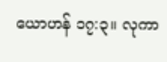ယောဟန် ၁၇:၃။ လုကာ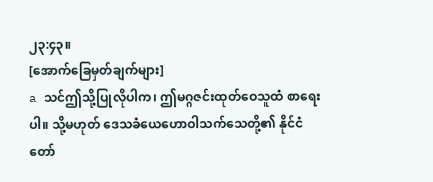၂၃:၄၃။
[အောက်ခြေမှတ်ချက်များ]
a သင်ဤသို့ပြုလိုပါက၊ ဤမဂ္ဂဇင်းထုတ်ဝေသူထံ စာရေးပါ။ သို့မဟုတ် ဒေသခံယေဟောဝါသက်သေတို့၏ နိုင်ငံတော်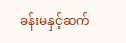ခန်းမနှင့်ဆက်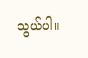သွယ်ပါ။